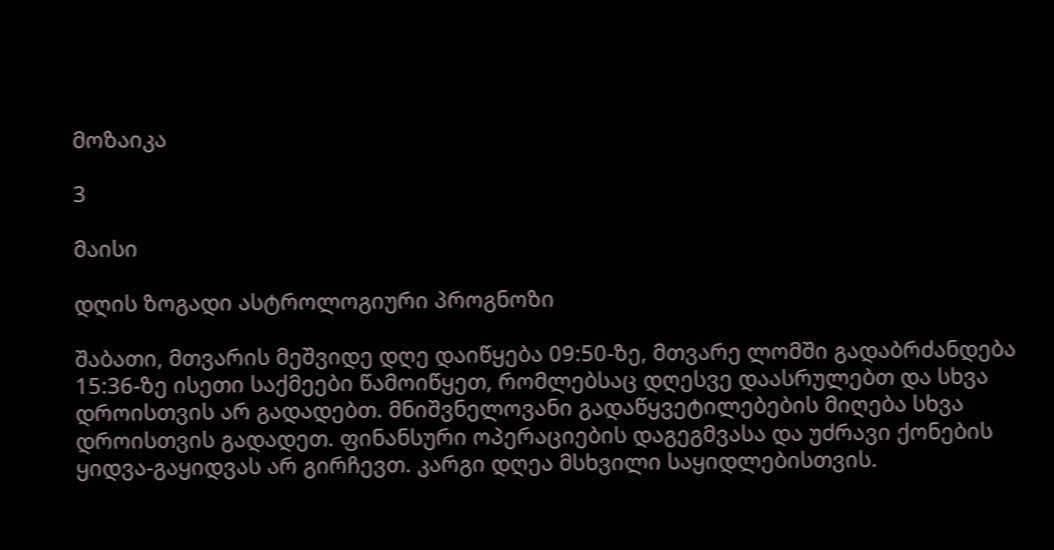მოზაიკა

3

მაისი

დღის ზოგადი ასტროლოგიური პროგნოზი

შაბათი, მთვარის მეშვიდე დღე დაიწყება 09:50-ზე, მთვარე ლომში გადაბრძანდება 15:36-ზე ისეთი საქმეები წამოიწყეთ, რომლებსაც დღესვე დაასრულებთ და სხვა დროისთვის არ გადადებთ. მნიშვნელოვანი გადაწყვეტილებების მიღება სხვა დროისთვის გადადეთ. ფინანსური ოპერაციების დაგეგმვასა და უძრავი ქონების ყიდვა-გაყიდვას არ გირჩევთ. კარგი დღეა მსხვილი საყიდლებისთვის.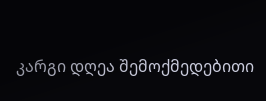კარგი დღეა შემოქმედებითი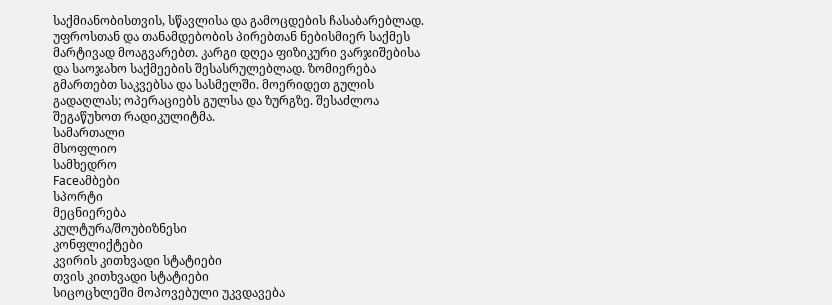საქმიანობისთვის, სწავლისა და გამოცდების ჩასაბარებლად. უფროსთან და თანამდებობის პირებთან ნებისმიერ საქმეს მარტივად მოაგვარებთ. კარგი დღეა ფიზიკური ვარჯიშებისა და საოჯახო საქმეების შესასრულებლად. ზომიერება გმართებთ საკვებსა და სასმელში. მოერიდეთ გულის გადაღლას; ოპერაციებს გულსა და ზურგზე. შესაძლოა შეგაწუხოთ რადიკულიტმა.
სამართალი
მსოფლიო
სამხედრო
Faceამბები
სპორტი
მეცნიერება
კულტურა/შოუბიზნესი
კონფლიქტები
კვირის კითხვადი სტატიები
თვის კითხვადი სტატიები
სიცოცხლეში მოპოვებული უკვდავება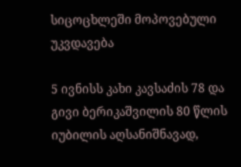სიცოცხლეში მოპოვებული უკვდავება

5 ივნისს კახი კავსაძის 78 და გივი ბერიკაშვილის 80 წლის იუბილის აღსანიშნავად,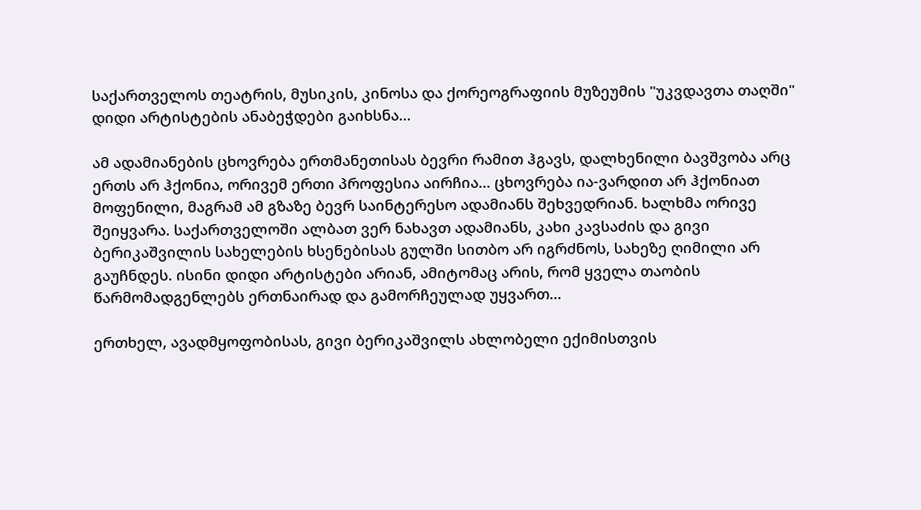საქართველოს თეატრის, მუსიკის, კინოსა და ქორეოგრაფიის მუზეუმის "უკვდავთა თაღში" დიდი არტისტების ანაბეჭდები გაიხსნა...

ამ ადამიანების ცხოვრება ერთმანეთისას ბევრი რამით ჰგავს, დალხენილი ბავშვობა არც ერთს არ ჰქონია, ორივემ ერთი პროფესია აირჩია... ცხოვრება ია-ვარდით არ ჰქონიათ მოფენილი, მაგრამ ამ გზაზე ბევრ საინტერესო ადამიანს შეხვედრიან. ხალხმა ორივე შეიყვარა. საქართველოში ალბათ ვერ ნახავთ ადამიანს, კახი კავსაძის და გივი ბერიკაშვილის სახელების ხსენებისას გულში სითბო არ იგრძნოს, სახეზე ღიმილი არ გაუჩნდეს. ისინი დიდი არტისტები არიან, ამიტომაც არის, რომ ყველა თაობის წარმომადგენლებს ერთნაირად და გამორჩეულად უყვართ...

ერთხელ, ავადმყოფობისას, გივი ბერიკაშვილს ახლობელი ექიმისთვის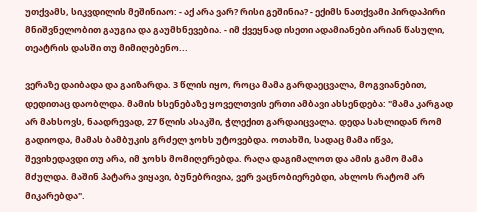უთქვამს, სიკვდილის მეშინიაო: - აქ არა ვარ? რისი გეშინია? - ექიმს ნათქვამი პირდაპირი მნიშვნელობით გაუგია და გაუმხნევებია. - იმ ქვეყნად ისეთი ადამიანები არიან წასული, თეატრის დასში თუ მიმიღებენო...

ვერაზე დაიბადა და გაიზარდა. 3 წლის იყო, როცა მამა გარდაეცვალა, მოგვიანებით, დედითაც დაობლდა. მამის ხსენებაზე ყოველთვის ერთი ამბავი ახსენდება: "მამა კარგად არ მახსოვს, ნაადრევად, 27 წლის ასაკში, ჭლექით გარდაიცვალა. დედა სახლიდან რომ გადიოდა, მამას ბამბუკის გრძელ ჯოხს უტოვებდა. ოთახში, სადაც მამა იწვა, შევიხედავდი თუ არა, იმ ჯოხს მომიღერებდა. რაღა დაგიმალოთ და ამის გამო მამა მძულდა. მაშინ პატარა ვიყავი, ბუნებრივია, ვერ ვაცნობიერებდი, ახლოს რატომ არ მიკარებდა".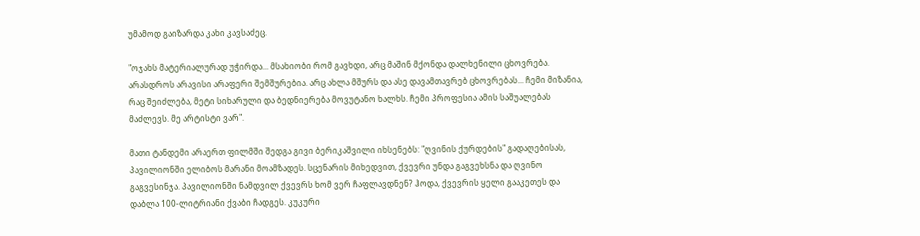უმამოდ გაიზარდა კახი კავსაძეც.

"ოჯახს მატერიალურად უჭირდა... მსახიობი რომ გავხდი, არც მაშინ მქონდა დალხენილი ცხოვრება. არასდროს არავისი არაფერი შემშურებია. არც ახლა მშურს და ასე დავამთავრებ ცხოვრებას... ჩემი მიზანია, რაც შეიძლება, მეტი სიხარული და ბედნიერება მოვუტანო ხალხს. ჩემი პროფესია ამის საშუალებას მაძლევს. მე არტისტი ვარ".

მათი ტანდემი არაერთ ფილმში შედგა გივი ბერიკაშვილი იხსენებს: "ღვინის ქურდების" გადაღებისას, პავილიონში ელიბოს მარანი მოამზადეს. სცენარის მიხედვით, ქვევრი უნდა გაგვეხსნა და ღვინო გაგვესინჯა. პავილიონში ნამდვილ ქვევრს ხომ ვერ ჩაფლავდნენ? ჰოდა, ქვევრის ყელი გააკეთეს და დაბლა 100-ლიტრიანი ქვაბი ჩადგეს. კუკური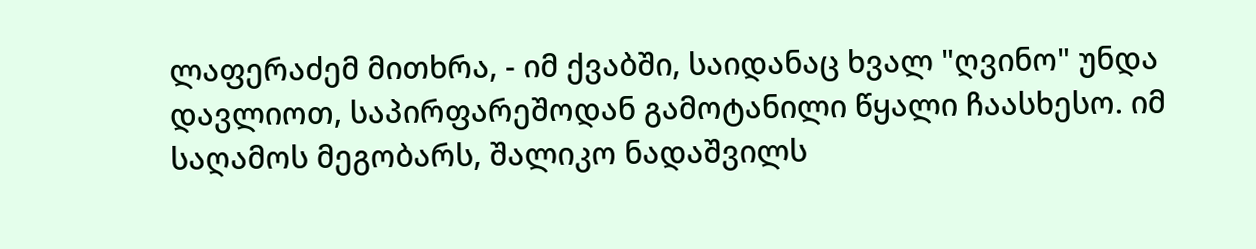ლაფერაძემ მითხრა, - იმ ქვაბში, საიდანაც ხვალ "ღვინო" უნდა დავლიოთ, საპირფარეშოდან გამოტანილი წყალი ჩაასხესო. იმ საღამოს მეგობარს, შალიკო ნადაშვილს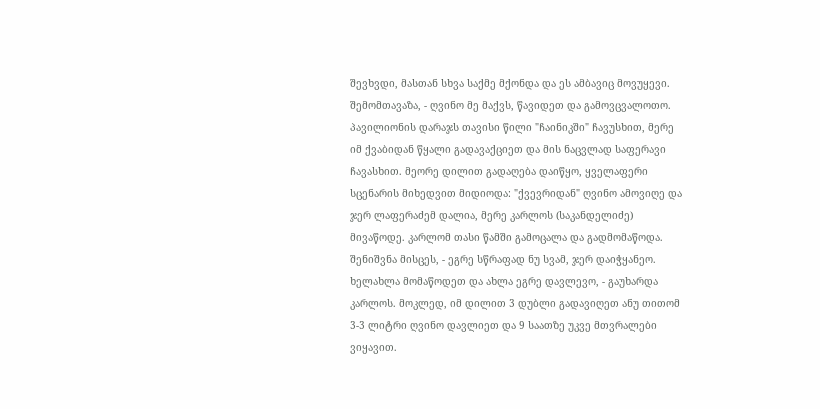შევხვდი, მასთან სხვა საქმე მქონდა და ეს ამბავიც მოვუყევი. შემომთავაზა, - ღვინო მე მაქვს, წავიდეთ და გამოვცვალოთო. პავილიონის დარაჯს თავისი წილი "ჩაინიკში" ჩავუსხით, მერე იმ ქვაბიდან წყალი გადავაქციეთ და მის ნაცვლად საფერავი ჩავასხით. მეორე დილით გადაღება დაიწყო, ყველაფერი სცენარის მიხედვით მიდიოდა: "ქვევრიდან" ღვინო ამოვიღე და ჯერ ლაფერაძემ დალია, მერე კარლოს (საკანდელიძე) მივაწოდე. კარლომ თასი წამში გამოცალა და გადმომაწოდა. შენიშვნა მისცეს, - ეგრე სწრაფად ნუ სვამ, ჯერ დაიჭყანეო. ხელახლა მომაწოდეთ და ახლა ეგრე დავლევო, - გაუხარდა კარლოს. მოკლედ, იმ დილით 3 დუბლი გადავიღეთ ანუ თითომ 3-3 ლიტრი ღვინო დავლიეთ და 9 საათზე უკვე მთვრალები ვიყავით.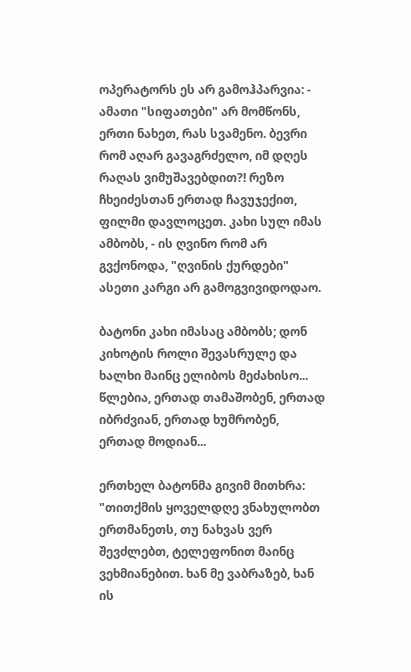ოპერატორს ეს არ გამოჰპარვია: - ამათი "სიფათები" არ მომწონს, ერთი ნახეთ, რას სვამენო. ბევრი რომ აღარ გავაგრძელო, იმ დღეს რაღას ვიმუშავებდით?! რეზო ჩხეიძესთან ერთად ჩავუჯექით, ფილმი დავლოცეთ. კახი სულ იმას ამბობს, - ის ღვინო რომ არ გვქონოდა, "ღვინის ქურდები" ასეთი კარგი არ გამოგვივიდოდაო.

ბატონი კახი იმასაც ამბობს; დონ კიხოტის როლი შევასრულე და ხალხი მაინც ელიბოს მეძახისო... წლებია, ერთად თამაშობენ, ერთად იბრძვიან, ერთად ხუმრობენ, ერთად მოდიან...

ერთხელ ბატონმა გივიმ მითხრა: "თითქმის ყოველდღე ვნახულობთ ერთმანეთს, თუ ნახვას ვერ შევძლებთ, ტელეფონით მაინც ვეხმიანებით. ხან მე ვაბრაზებ, ხან ის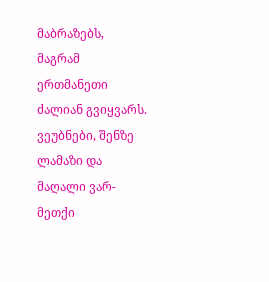მაბრაზებს, მაგრამ ერთმანეთი ძალიან გვიყვარს. ვეუბნები, შენზე ლამაზი და მაღალი ვარ-მეთქი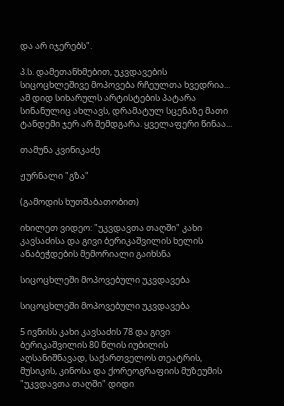და არ იჯერებს".

პ.ს. დამეთანხმებით, უკვდავების სიცოცხლეშივე მოპოვება რჩეულთა ხვედრია... ამ დიდ სიხარულს არტისტების პატარა სინანულიც ახლავს, დრამატულ სცენაზე მათი ტანდემი ჯერ არ შემდგარა. ყველაფერი წინაა...

თამუნა კვინიკაძე

ჟურნალი "გზა"

(გამოდის ხუთშაბათობით)

იხილეთ ვიდეო: "უკვდავთა თაღში" კახი კავსაძისა და გივი ბერიკაშვილის ხელის ანაბეჭდების მემორიალი გაიხსნა

სიცოცხლეში მოპოვებული უკვდავება

სიცოცხლეში მოპოვებული უკვდავება

5 ივნისს კახი კავსაძის 78 და გივი ბერიკაშვილის 80 წლის იუბილის აღსანიშნავად, საქართველოს თეატრის, მუსიკის, კინოსა და ქორეოგრაფიის მუზეუმის "უკვდავთა თაღში" დიდი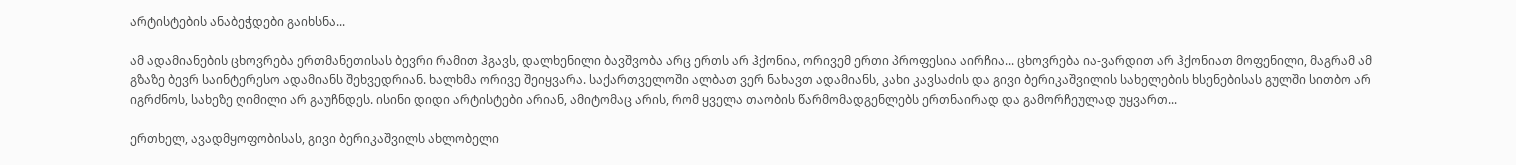არტისტების ანაბეჭდები გაიხსნა...

ამ ადამიანების ცხოვრება ერთმანეთისას ბევრი რამით ჰგავს, დალხენილი ბავშვობა არც ერთს არ ჰქონია, ორივემ ერთი პროფესია აირჩია... ცხოვრება ია-ვარდით არ ჰქონიათ მოფენილი, მაგრამ ამ გზაზე ბევრ საინტერესო ადამიანს შეხვედრიან. ხალხმა ორივე შეიყვარა. საქართველოში ალბათ ვერ ნახავთ ადამიანს, კახი კავსაძის და გივი ბერიკაშვილის სახელების ხსენებისას გულში სითბო არ იგრძნოს, სახეზე ღიმილი არ გაუჩნდეს. ისინი დიდი არტისტები არიან, ამიტომაც არის, რომ ყველა თაობის წარმომადგენლებს ერთნაირად და გამორჩეულად უყვართ...

ერთხელ, ავადმყოფობისას, გივი ბერიკაშვილს ახლობელი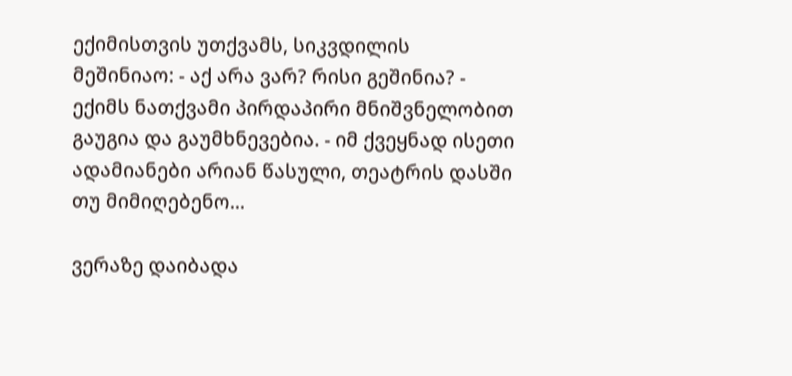ექიმისთვის უთქვამს, სიკვდილის მეშინიაო: - აქ არა ვარ? რისი გეშინია? - ექიმს ნათქვამი პირდაპირი მნიშვნელობით გაუგია და გაუმხნევებია. - იმ ქვეყნად ისეთი ადამიანები არიან წასული, თეატრის დასში თუ მიმიღებენო...

ვერაზე დაიბადა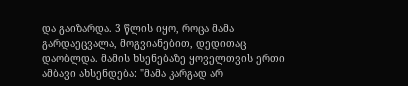და გაიზარდა. 3 წლის იყო, როცა მამა გარდაეცვალა, მოგვიანებით, დედითაც დაობლდა. მამის ხსენებაზე ყოველთვის ერთი ამბავი ახსენდება: "მამა კარგად არ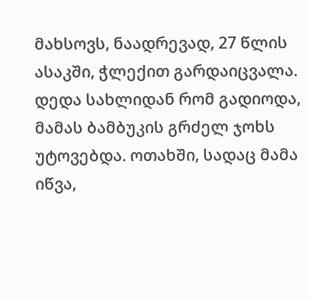მახსოვს, ნაადრევად, 27 წლის ასაკში, ჭლექით გარდაიცვალა. დედა სახლიდან რომ გადიოდა, მამას ბამბუკის გრძელ ჯოხს უტოვებდა. ოთახში, სადაც მამა იწვა,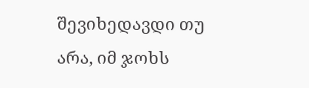შევიხედავდი თუ არა, იმ ჯოხს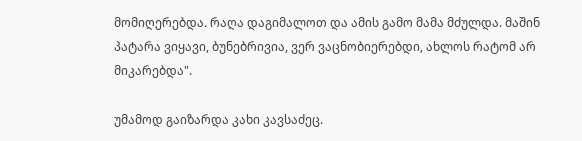მომიღერებდა. რაღა დაგიმალოთ და ამის გამო მამა მძულდა. მაშინ პატარა ვიყავი, ბუნებრივია, ვერ ვაცნობიერებდი, ახლოს რატომ არ მიკარებდა".

უმამოდ გაიზარდა კახი კავსაძეც.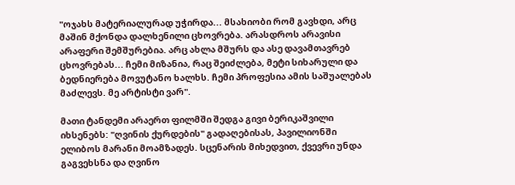"ოჯახს მატერიალურად უჭირდა... მსახიობი რომ გავხდი, არც მაშინ მქონდა დალხენილი ცხოვრება. არასდროს არავისი არაფერი შემშურებია. არც ახლა მშურს და ასე დავამთავრებ ცხოვრებას... ჩემი მიზანია, რაც შეიძლება, მეტი სიხარული და ბედნიერება მოვუტანო ხალხს. ჩემი პროფესია ამის საშუალებას მაძლევს. მე არტისტი ვარ".

მათი ტანდემი არაერთ ფილმში შედგა გივი ბერიკაშვილი იხსენებს: "ღვინის ქურდების" გადაღებისას, პავილიონში ელიბოს მარანი მოამზადეს. სცენარის მიხედვით, ქვევრი უნდა გაგვეხსნა და ღვინო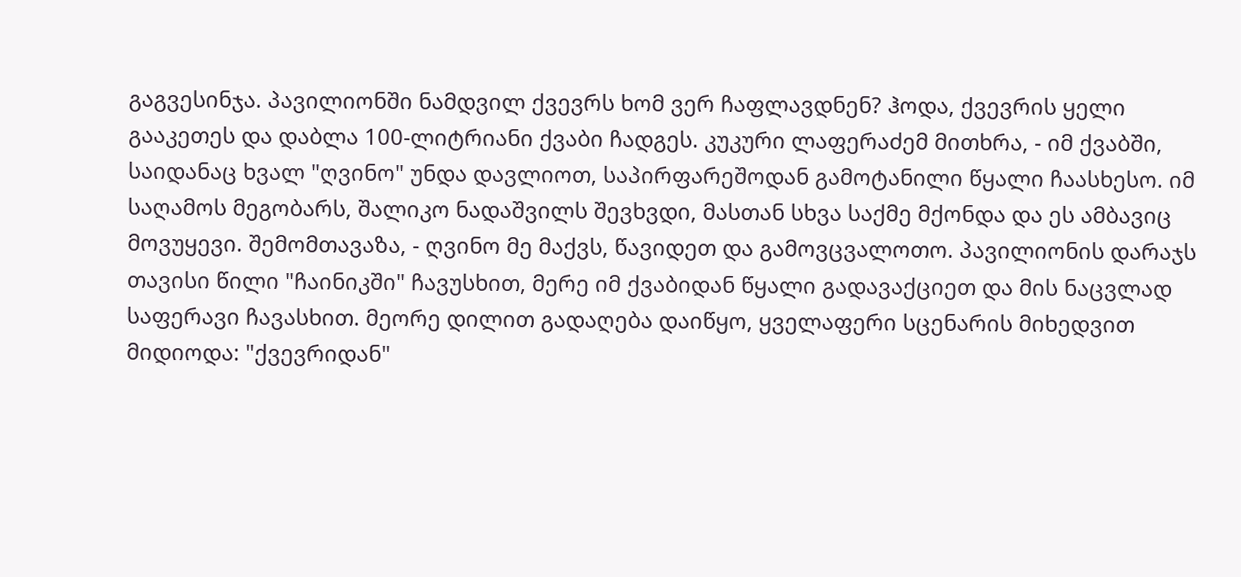გაგვესინჯა. პავილიონში ნამდვილ ქვევრს ხომ ვერ ჩაფლავდნენ? ჰოდა, ქვევრის ყელი გააკეთეს და დაბლა 100-ლიტრიანი ქვაბი ჩადგეს. კუკური ლაფერაძემ მითხრა, - იმ ქვაბში, საიდანაც ხვალ "ღვინო" უნდა დავლიოთ, საპირფარეშოდან გამოტანილი წყალი ჩაასხესო. იმ საღამოს მეგობარს, შალიკო ნადაშვილს შევხვდი, მასთან სხვა საქმე მქონდა და ეს ამბავიც მოვუყევი. შემომთავაზა, - ღვინო მე მაქვს, წავიდეთ და გამოვცვალოთო. პავილიონის დარაჯს თავისი წილი "ჩაინიკში" ჩავუსხით, მერე იმ ქვაბიდან წყალი გადავაქციეთ და მის ნაცვლად საფერავი ჩავასხით. მეორე დილით გადაღება დაიწყო, ყველაფერი სცენარის მიხედვით მიდიოდა: "ქვევრიდან"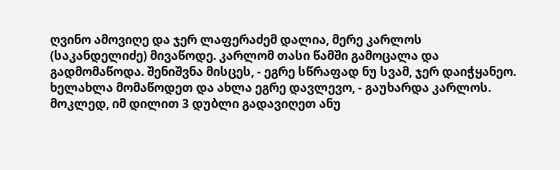ღვინო ამოვიღე და ჯერ ლაფერაძემ დალია, მერე კარლოს (საკანდელიძე) მივაწოდე. კარლომ თასი წამში გამოცალა და გადმომაწოდა. შენიშვნა მისცეს, - ეგრე სწრაფად ნუ სვამ, ჯერ დაიჭყანეო. ხელახლა მომაწოდეთ და ახლა ეგრე დავლევო, - გაუხარდა კარლოს. მოკლედ, იმ დილით 3 დუბლი გადავიღეთ ანუ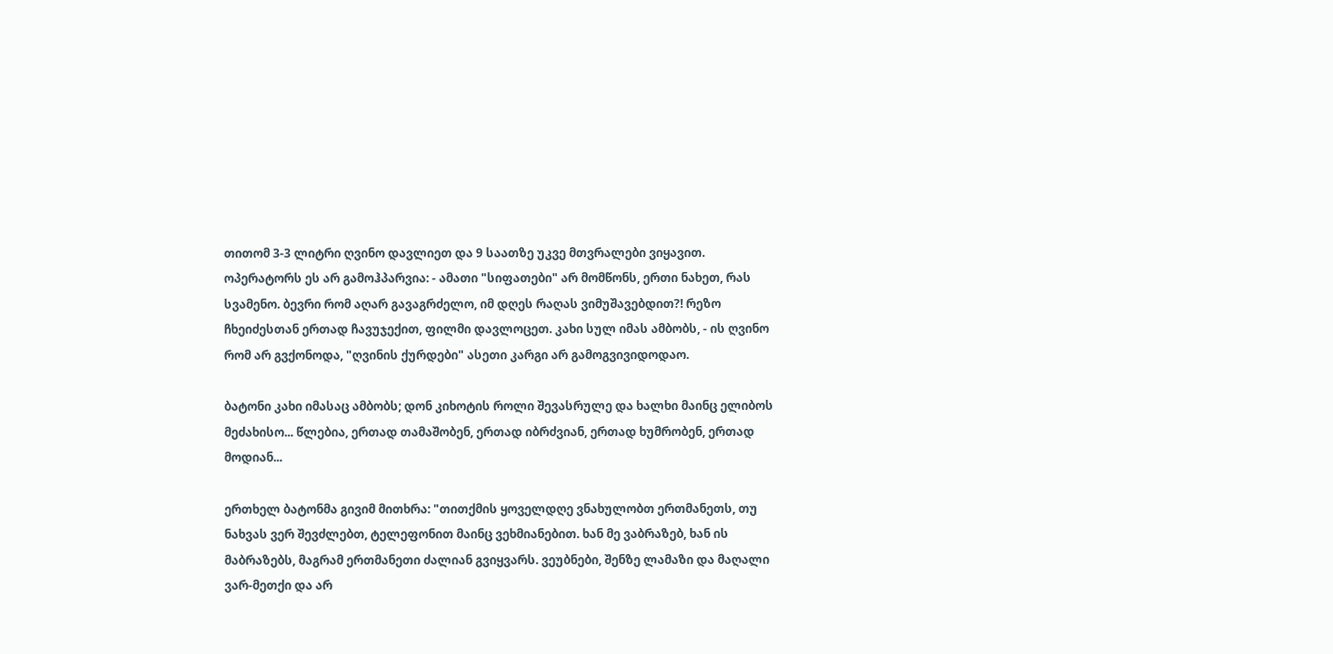თითომ 3-3 ლიტრი ღვინო დავლიეთ და 9 საათზე უკვე მთვრალები ვიყავით. ოპერატორს ეს არ გამოჰპარვია: - ამათი "სიფათები" არ მომწონს, ერთი ნახეთ, რას სვამენო. ბევრი რომ აღარ გავაგრძელო, იმ დღეს რაღას ვიმუშავებდით?! რეზო ჩხეიძესთან ერთად ჩავუჯექით, ფილმი დავლოცეთ. კახი სულ იმას ამბობს, - ის ღვინო რომ არ გვქონოდა, "ღვინის ქურდები" ასეთი კარგი არ გამოგვივიდოდაო.

ბატონი კახი იმასაც ამბობს; დონ კიხოტის როლი შევასრულე და ხალხი მაინც ელიბოს მეძახისო... წლებია, ერთად თამაშობენ, ერთად იბრძვიან, ერთად ხუმრობენ, ერთად მოდიან...

ერთხელ ბატონმა გივიმ მითხრა: "თითქმის ყოველდღე ვნახულობთ ერთმანეთს, თუ ნახვას ვერ შევძლებთ, ტელეფონით მაინც ვეხმიანებით. ხან მე ვაბრაზებ, ხან ის მაბრაზებს, მაგრამ ერთმანეთი ძალიან გვიყვარს. ვეუბნები, შენზე ლამაზი და მაღალი ვარ-მეთქი და არ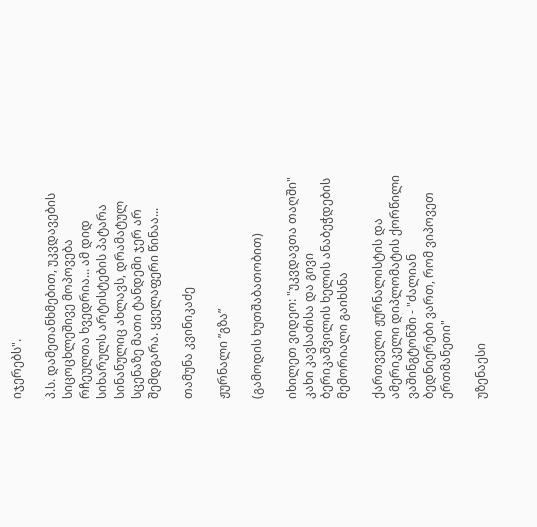იჯერებს".

პ.ს. დამეთანხმებით, უკვდავების სიცოცხლეშივე მოპოვება რჩეულთა ხვედრია... ამ დიდ სიხარულს არტისტების პატარა სინანულიც ახლავს, დრამატულ სცენაზე მათი ტანდემი ჯერ არ შემდგარა. ყველაფერი წინაა...

თამუნა კვინიკაძე

ჟურნალი ”გზა”

(გამოდის ხუთშაბათობით)

იხილეთ ვიდეო: "უკვდავთა თაღში" კახი კავსაძისა და გივი ბერიკაშვილის ხელის ანაბეჭდების მემორიალი გაიხსნა

ქართველი ჟურნალისტის და ამერიკელი დიპლომატის ქორწილი ვაშინგტონში - "ძალიან ბედნიერები ვართ, რომ ვიპოვეთ ერთმანეთი"

უზენაესი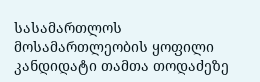სასამართლოს მოსამართლეობის ყოფილი კანდიდატი თამთა თოდაძეზე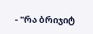- "რა ბრიჯიტ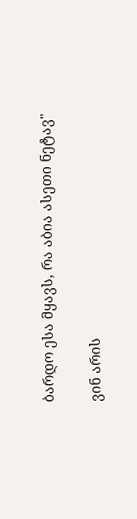ბარდო ესა მყავს, რა აბია ასეთი ნეტავ"

ვინ არის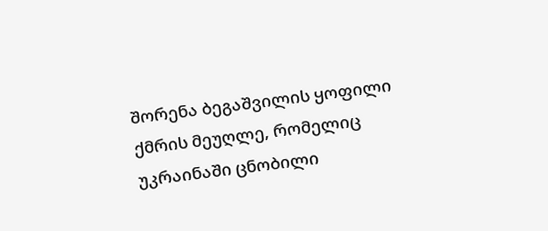შორენა ბეგაშვილის ყოფილი ქმრის მეუღლე, რომელიც უკრაინაში ცნობილი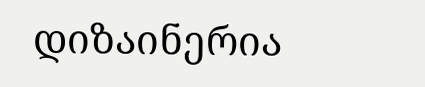დიზაინერია